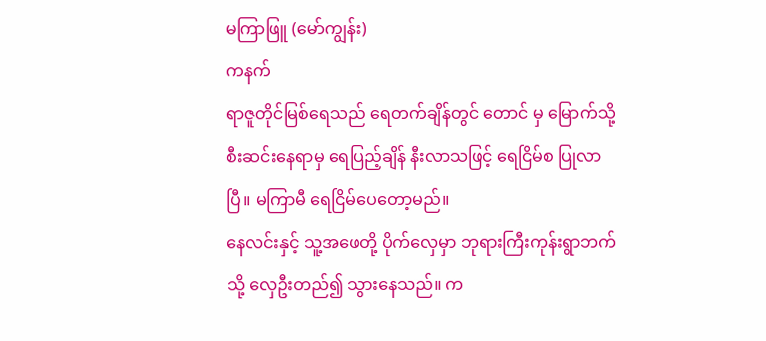မကြာဖြူ (မော်ကျွန်း)
ကနက်
ရာဇူတိုင်မြစ်ရေသည် ရေတက်ချိန်တွင် တောင် မှ မြောက်သို့ စီးဆင်းနေရာမှ ရေပြည့်ချိန် နီးလာသဖြင့် ရေငြိမ်စ ပြုလာပြီ။ မကြာမီ ရေငြိမ်ပေတော့မည်။
နေလင်းနှင့် သူ့အဖေတို့ ပိုက်လှေမှာ ဘုရားကြီးကုန်းရွာဘက်သို့ လှေဦးတည်၍ သွားနေသည်။ က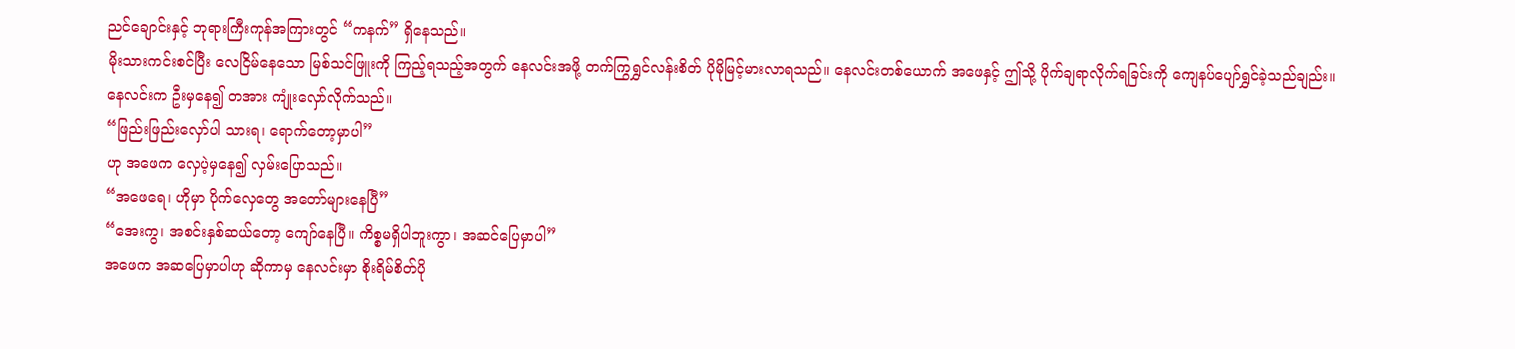ညင်ချောင်းနှင့် ဘုရားကြီးကုန်အကြားတွင် “ကနက်” ရှိနေသည်။
မိုးသားကင်းစင်ပြီး လေငြိမ်နေသော မြစ်သင်ဖြူးကို ကြည့်ရသည့်အတွက် နေလင်းအဖို့ တက်ကြွရွှင်လန်းစိတ် ပိုမိုမြင့်မားလာရသည်။ နေလင်းတစ်ယောက် အဖေနှင့် ဤသို့ ပိုက်ချရာလိုက်ရခြင်းကို ကျေနပ်ပျော်ရွှင်ခဲ့သည်ချည်း။
နေလင်းက ဦးမှနေ၍ တအား ကျုံးလှော်လိုက်သည်။
“ဖြည်းဖြည်းလှော်ပါ သားရ၊ ရောက်တော့မှာပါ”
ဟု အဖေက လှေပဲ့မှနေ၍ လှမ်းပြောသည်။
“အဖေရေ၊ ဟိုမှာ ပိုက်လှေတွေ အတော်များနေပြီ”
“အေးကွ၊ အစင်းနှစ်ဆယ်တော့ ကျော်နေပြီ။ ကိစ္စမရှိပါဘူးကွာ၊ အဆင်ပြေမှာပါ”
အဖေက အဆပြေမှာပါဟု ဆိုကာမှ နေလင်းမှာ စိုးရိမ်စိတ်ပို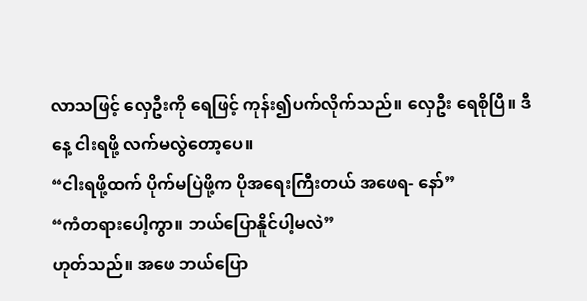လာသဖြင့် လှေဦးကို ရေဖြင့် ကုန်း၍ပက်လိုက်သည်။ လှေဦး ရေစိုပြီ။ ဒီနေ့ ငါးရဖို့ လက်မလွဲတော့ပေ။
“ငါးရဖို့ထက် ပိုက်မပြဲဖို့က ပိုအရေးကြီးတယ် အဖေရ- နော်”
“ကံတရားပေါ့ကွာ။ ဘယ်ပြောနိူင်ပါ့မလဲ”
ဟုတ်သည်။ အဖေ ဘယ်ပြော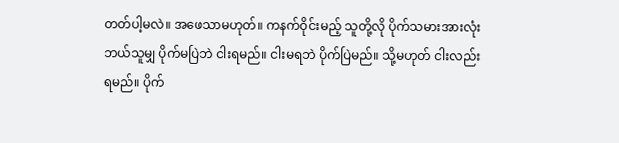တတ်ပါ့မလဲ။ အဖေသာမဟုတ်။ ကနက်ဝိုင်းမည့် သူတို့လို ပိုက်သမားအားလုံး ဘယ်သူမျှ ပိုက်မပြဲဘဲ ငါးရမည်။ ငါးမရဘဲ ပိုက်ပြဲမည်။ သို့မဟုတ် ငါးလည်းရမည်။ ပိုက်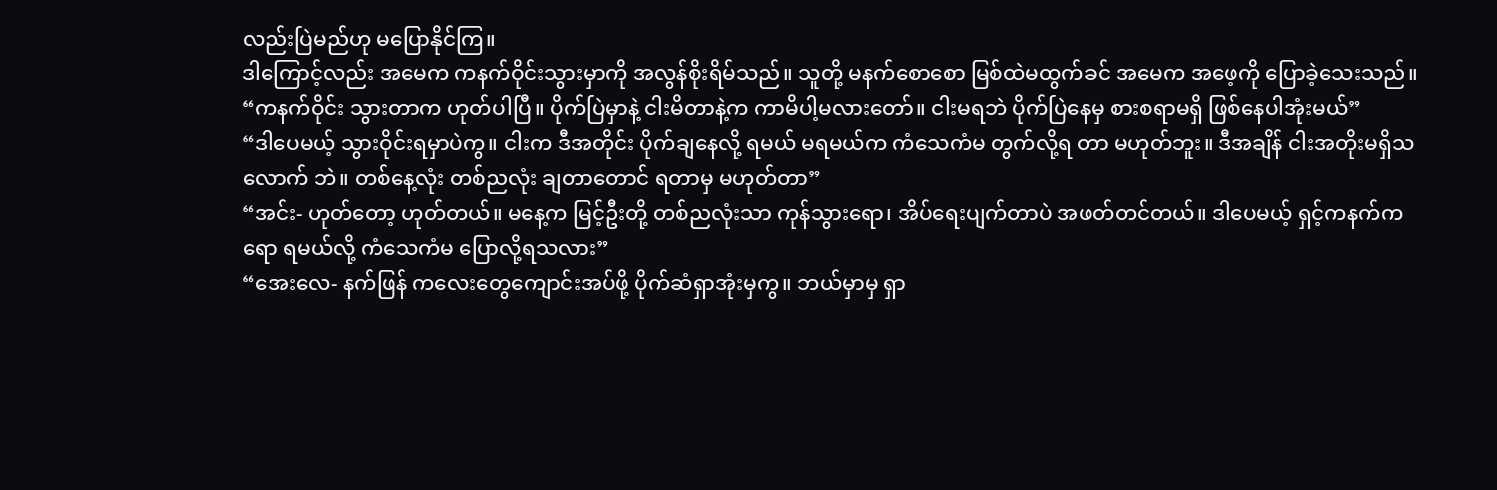လည်းပြဲမည်ဟု မပြောနိုင်ကြ။
ဒါကြောင့်လည်း အမေက ကနက်ဝိုင်းသွားမှာကို အလွန်စိုးရိမ်သည်။ သူတို့ မနက်စောစော မြစ်ထဲမထွက်ခင် အမေက အဖေ့ကို ပြောခဲ့သေးသည်။
“ကနက်ဝိုင်း သွားတာက ဟုတ်ပါပြီ။ ပိုက်ပြဲမှာနဲ့ ငါးမိတာနဲ့က ကာမိပါ့မလားတော်။ ငါးမရဘဲ ပိုက်ပြဲနေမှ စားစရာမရှိ ဖြစ်နေပါအုံးမယ်”
“ဒါပေမယ့် သွားဝိုင်းရမှာပဲကွ။ ငါးက ဒီအတိုင်း ပိုက်ချနေလို့ ရမယ် မရမယ်က ကံသေကံမ တွက်လို့ရ တာ မဟုတ်ဘူး။ ဒီအချိန် ငါးအတိုးမရှိသလောက် ဘဲ။ တစ်နေ့လုံး တစ်ညလုံး ချတာတောင် ရတာမှ မဟုတ်တာ”
“အင်း- ဟုတ်တော့ ဟုတ်တယ်။ မနေ့က မြင့်ဦးတို့ တစ်ညလုံးသာ ကုန်သွားရော၊ အိပ်ရေးပျက်တာပဲ အဖတ်တင်တယ်။ ဒါပေမယ့် ရှင့်ကနက်ကရော ရမယ်လို့ ကံသေကံမ ပြောလို့ရသလား”
“အေးလေ- နက်ဖြန် ကလေးတွေကျောင်းအပ်ဖို့ ပိုက်ဆံရှာအုံးမှကွ။ ဘယ်မှာမှ ရှာ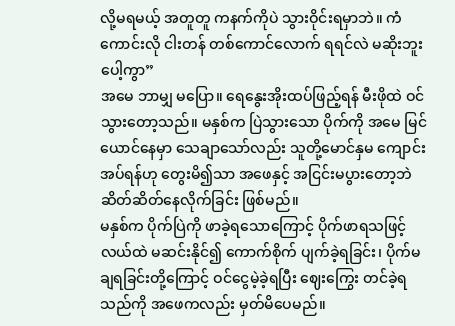လို့မရမယ့် အတူတူ ကနက်ကိုပဲ သွားဝိုင်းရမှာဘဲ။ ကံကောင်းလို ငါးတန် တစ်ကောင်လောက် ရရင်လဲ မဆိုးဘူးပေါ့ကွာ”
အမေ ဘာမျှ မပြော။ ရေနွေးအိုးထပ်ဖြည့်ရန် မီးဖိုထဲ ဝင်သွားတော့သည်။ မနှစ်က ပြဲသွားသော ပိုက်ကို အမေ မြင်ယောင်နေမှာ သေချာသော်လည်း သူတို့မောင်နှမ ကျောင်းအပ်ရန်ဟု တွေးမိ၍သာ အဖေနှင့် အငြင်းမပွားတော့ဘဲ ဆိတ်ဆိတ်နေလိုက်ခြင်း ဖြစ်မည်။
မနှစ်က ပိုက်ပြဲကို ဖာခဲ့ရသောကြောင့် ပိုက်ဖာရသဖြင့် လယ်ထဲ မဆင်းနိုင်၍ ကောက်စိုက် ပျက်ခဲ့ရခြင်း၊ ပိုက်မချရခြင်းတို့ကြောင့် ဝင်ငွေမဲ့ခဲ့ရပြီး ဈေးကြွေး တင်ခဲ့ရသည်ကို အဖေကလည်း မှတ်မိပေမည်။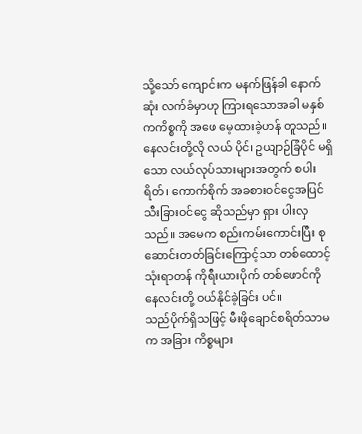သို့သော် ကျောင်းက မနက်ဖြန်ခါ နောက်ဆုံး လက်ခံမှာဟု ကြားရသောအခါ မနှစ်ကကိစ္စကို အဖေ မေ့ထားခဲ့ဟန် တူသည်။
နေလင်းတို့လို လယ် ပိုင်၊ ဥယျာဉ်ခြံပိုင် မရှိသော လယ်လုပ်သားများအတွက် စပါးရိတ်၊ ကောက်စိုက် အခစားဝင်ငွေအပြင် သီးခြားဝင်ငွေ ဆိုသည်မှာ ရှား ပါးလှသည်။ အမေက စည်းကမ်းကောင်းပြီး စုဆောင်းတတ်ခြင်းကြောင့်သာ တစ်ထောင့်သုံးရာတန် ကိုရီးယားပိုက် တစ်ဖောင်ကို နေလင်းတို့ ဝယ်နိုင်ခဲ့ခြင်း ပင်။
သည်ပိုက်ရှိသဖြင့် မီးဖိုချောင်စရိတ်သာမက အခြား ကိစ္စများ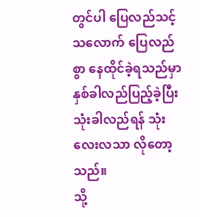တွင်ပါ ပြေလည်သင့်သလောက် ပြေလည်စွာ နေထိုင်ခဲ့ရသည်မှာ နှစ်ခါလည်ပြည့်ခဲ့ပြီး သုံးခါလည်ရန် သုံးလေးလသာ လိုတော့သည်။
သို့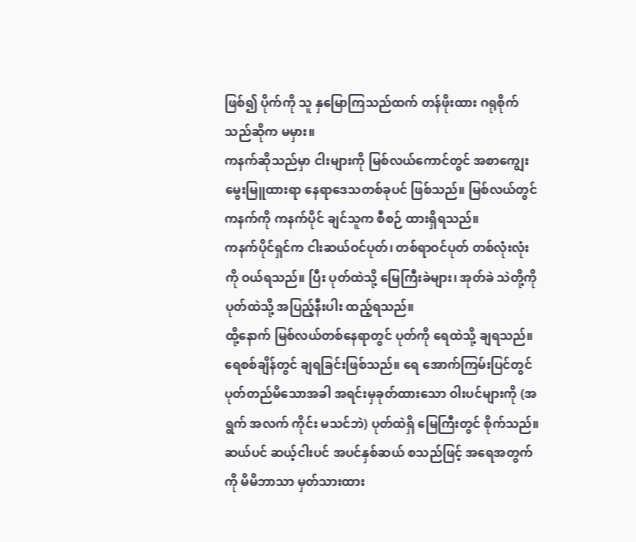ဖြစ်၍ ပိုက်ကို သူ နှမြောကြသည်ထက် တန်ဖိုးထား ဂရုစိုက်သည်ဆိုက မမှား။
ကနက်ဆိုသည်မှာ ငါးများကို မြစ်လယ်ကောင်တွင် အစာကျွေးမွေးမြူထားရာ နေရာဒေသတစ်ခုပင် ဖြစ်သည်။ မြစ်လယ်တွင် ကနက်ကို ကနက်ပိုင် ချင်သူက စီစဉ် ထားရှိရသည်။
ကနက်ပိုင်ရှင်က ငါးဆယ်ဝင်ပုတ်၊ တစ်ရာဝင်ပုတ် တစ်လုံးလုံးကို ဝယ်ရသည်။ ပြီး ပုတ်ထဲသို့ မြေကြီးခဲများ၊ အုတ်ခဲ သဲတို့ကို ပုတ်ထဲသို့ အပြည့်နီးပါး ထည့်ရသည်။
ထို့နောက် မြစ်လယ်တစ်နေရာတွင် ပုတ်ကို ရေထဲသို့ ချရသည်။ ရေစစ်ချိန်တွင် ချရခြင်းဖြစ်သည်။ ရေ အောက်ကြမ်းပြင်တွင် ပုတ်တည်မိသောအခါ အရင်းမှခုတ်ထားသော ဝါးပင်များကို (အရွက် အလက် ကိုင်း မသင်ဘဲ) ပုတ်ထဲရှိ မြေကြီးတွင် စိုက်သည်။
ဆယ်ပင် ဆယ့်ငါးပင် အပင်နှစ်ဆယ် စသည်ဖြင့် အရေအတွက်ကို မိမိဘာသာ မှတ်သားထား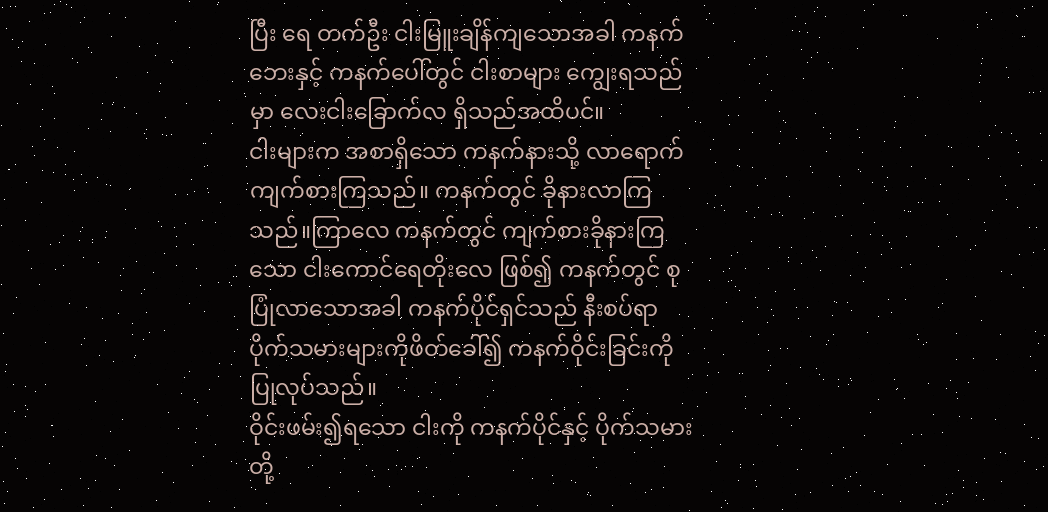ပြီး ရေ တက်ဦး ငါးမြူးချိန်ကျသောအခါ ကနက်ဘေးနှင့် ကနက်ပေါ်တွင် ငါးစာများ ကျွေးရသည်မှာ လေးငါးခြောက်လ ရှိသည်အထိပင်။
ငါးများက အစာရှိသော ကနက်နားသို့ လာရောက်ကျက်စားကြသည်။ ကနက်တွင် ခိုနားလာကြသည်။ကြာလေ ကနက်တွင် ကျက်စားခိုနားကြသော ငါးကောင်ရေတိုးလေ ဖြစ်၍ ကနက်တွင် စုပြုံလာသောအခါ ကနက်ပိုင်ရှင်သည် နီးစပ်ရာပိုက်သမားများကိုဖိတ်ခေါ်၍ ကနက်ဝိုင်းခြင်းကို ပြုလုပ်သည်။
ဝိုင်းဖမ်း၍ရသော ငါးကို ကနက်ပိုင်နှင့် ပိုက်သမား တို့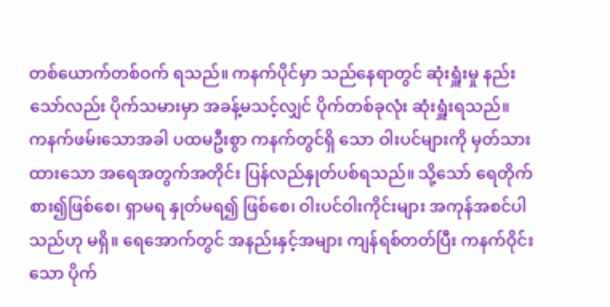တစ်ယောက်တစ်ဝက် ရသည်။ ကနက်ပိုင်မှာ သည်နေရာတွင် ဆုံးရှူံးမှု နည်းသော်လည်း ပိုက်သမားမှာ အခန့်မသင့်လျှင် ပိုက်တစ်ခုလုံး ဆုံးရှူံးရသည်။
ကနက်ဖမ်းသောအခါ ပထမဦးစွာ ကနက်တွင်ရှိ သော ဝါးပင်များကို မှတ်သားထားသော အရေအတွက်အတိုင်း ပြန်လည်နှုတ်ပစ်ရသည်။ သို့သော် ရေတိုက်စား၍ဖြစ်စေ၊ ရှာမရ နှုတ်မရ၍ ဖြစ်စေ၊ ဝါးပင်ဝါးကိုင်းများ အကုန်အစင်ပါသည်ဟု မရှိ။ ရေအောက်တွင် အနည်းနှင့်အများ ကျန်ရစ်တတ်ပြီး ကနက်ဝိုင်းသော ပိုက်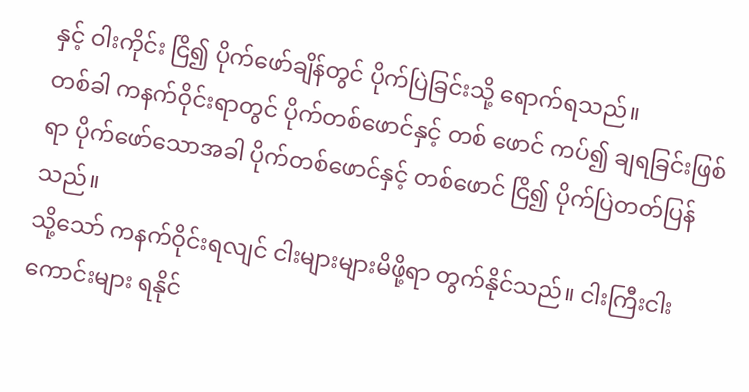နှင့် ဝါးကိုင်း ငြိ၍ ပိုက်ဖော်ချိန်တွင် ပိုက်ပြဲခြင်းသို့ ရောက်ရသည်။
တစ်ခါ ကနက်ဝိုင်းရာတွင် ပိုက်တစ်ဖောင်နှင့် တစ် ဖောင် ကပ်၍ ချရခြင်းဖြစ်ရာ ပိုက်ဖော်သောအခါ ပိုက်တစ်ဖောင်နှင့် တစ်ဖောင် ငြိ၍ ပိုက်ပြဲတတ်ပြန်သည်။
သို့သော် ကနက်ဝိုင်းရလျင် ငါးများများမိဖို့ရာ တွက်နိုင်သည်။ ငါးကြီးငါးကောင်းများ ရနိုင်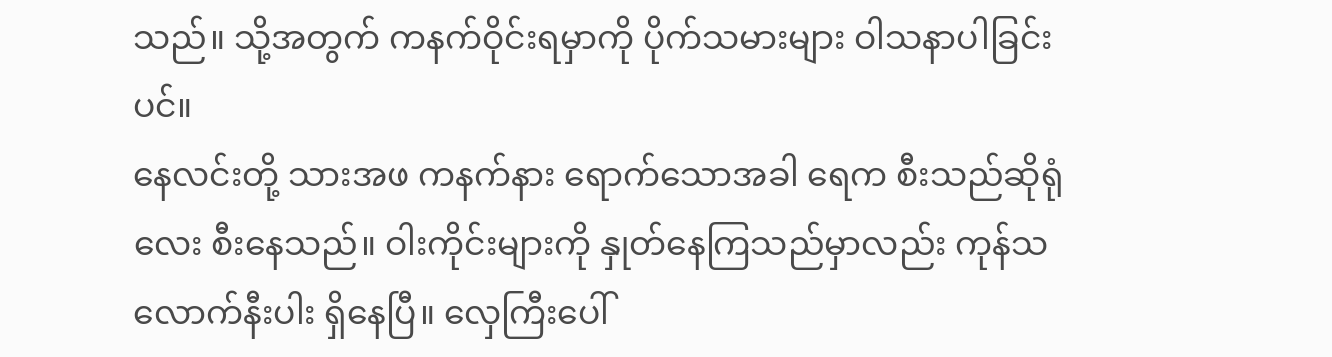သည်။ သို့အတွက် ကနက်ဝိုင်းရမှာကို ပိုက်သမားများ ဝါသနာပါခြင်းပင်။
နေလင်းတို့ သားအဖ ကနက်နား ရောက်သောအခါ ရေက စီးသည်ဆိုရုံလေး စီးနေသည်။ ဝါးကိုင်းများကို နှုတ်နေကြသည်မှာလည်း ကုန်သလောက်နီးပါး ရှိနေပြီ။ လှေကြီးပေါ်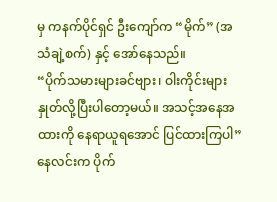မှ ကနက်ပိုင်ရှင် ဦးကျော်က “မိုက်” (အသံချဲ့စက်) နှင့် အော်နေသည်။
“ပိုက်သမားများခင်ဗျား၊ ဝါးကိုင်းများ နှုတ်လို့ပြီးပါတော့မယ်။ အသင့်အနေအထားကို နေရာယူရအောင် ပြင်ထားကြပါ”
နေလင်းက ပိုက်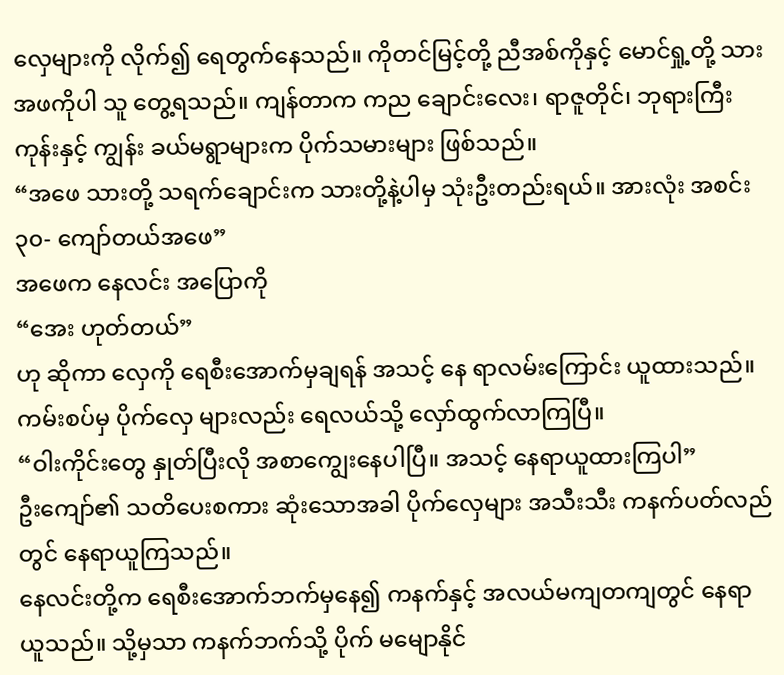လှေများကို လိုက်၍ ရေတွက်နေသည်။ ကိုတင်မြင့်တို့ ညီအစ်ကိုနှင့် မောင်ရှု့တို့ သားအဖကိုပါ သူ တွေ့ရသည်။ ကျန်တာက ကည ချောင်းလေး၊ ရာဇူတိုင်၊ ဘုရားကြီးကုန်းနှင့် ကျွန်း ခယ်မရွာများက ပိုက်သမားများ ဖြစ်သည်။
“အဖေ သားတို့ သရက်ချောင်းက သားတို့နဲ့ပါမှ သုံးဦးတည်းရယ်။ အားလုံး အစင်း ၃၀- ကျော်တယ်အဖေ”
အဖေက နေလင်း အပြောကို
“အေး ဟုတ်တယ်”
ဟု ဆိုကာ လှေကို ရေစီးအောက်မှချရန် အသင့် နေ ရာလမ်းကြောင်း ယူထားသည်။ ကမ်းစပ်မှ ပိုက်လှေ များလည်း ရေလယ်သို့ လှော်ထွက်လာကြပြီ။
“ဝါးကိုင်းတွေ နှုတ်ပြီးလို အစာကျွေးနေပါပြီ။ အသင့် နေရာယူထားကြပါ”
ဦးကျော်၏ သတိပေးစကား ဆုံးသောအခါ ပိုက်လှေများ အသီးသီး ကနက်ပတ်လည်တွင် နေရာယူကြသည်။
နေလင်းတို့က ရေစီးအောက်ဘက်မှနေ၍ ကနက်နှင့် အလယ်မကျတကျတွင် နေရာယူသည်။ သို့မှသာ ကနက်ဘက်သို့ ပိုက် မမျောနိုင်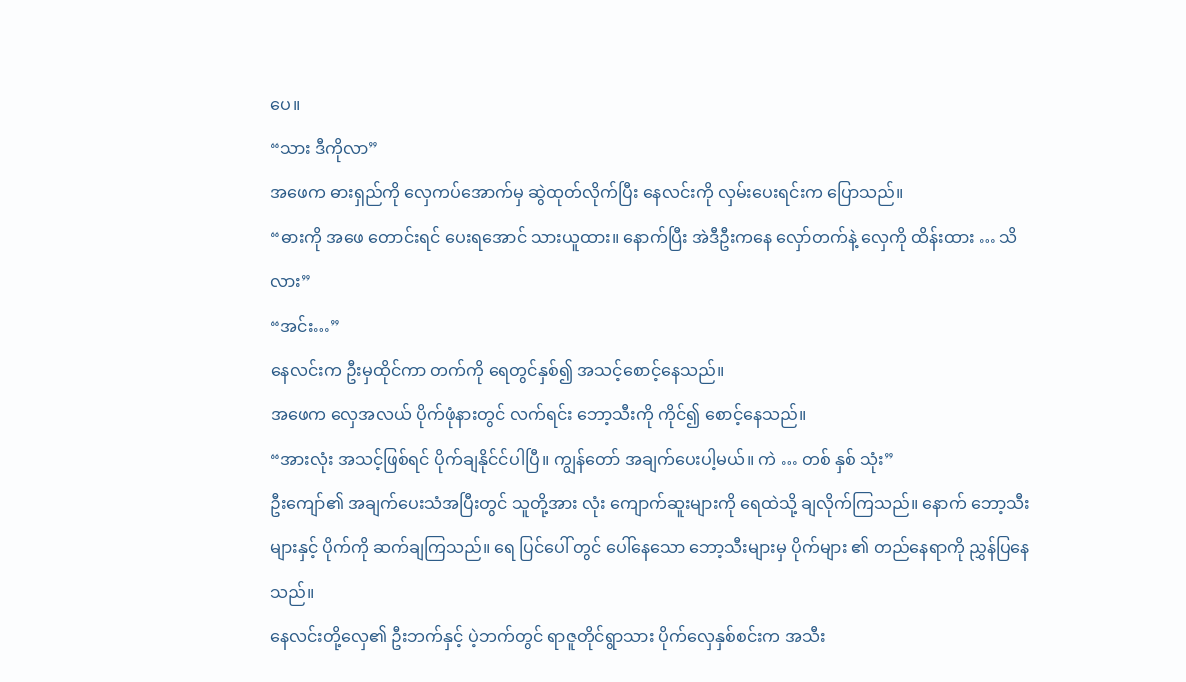ပေ။
“သား ဒီကိုလာ”
အဖေက ဓားရှည်ကို လှေကပ်အောက်မှ ဆွဲထုတ်လိုက်ပြီး နေလင်းကို လှမ်းပေးရင်းက ပြောသည်။
“ဓားကို အဖေ တောင်းရင် ပေးရအောင် သားယူထား။ နောက်ပြီး အဲဒီဦးကနေ လှော်တက်နဲ့ လှေကို ထိန်းထား … သိလား”
“အင်း…”
နေလင်းက ဦးမှထိုင်ကာ တက်ကို ရေတွင်နှစ်၍ အသင့်စောင့်နေသည်။
အဖေက လှေအလယ် ပိုက်ဖုံနားတွင် လက်ရင်း ဘော့သီးကို ကိုင်၍ စောင့်နေသည်။
“အားလုံး အသင့်ဖြစ်ရင် ပိုက်ချနိုင်င်ပါပြီ။ ကျွန်တော် အချက်ပေးပါ့မယ်။ ကဲ … တစ် နှစ် သုံး”
ဦးကျော်၏ အချက်ပေးသံအပြီးတွင် သူတို့အား လုံး ကျောက်ဆူးများကို ရေထဲသို့ ချလိုက်ကြသည်။ နောက် ဘော့သီးများနှင့် ပိုက်ကို ဆက်ချကြသည်။ ရေ ပြင်ပေါ် တွင် ပေါ်နေသော ဘော့သီးများမှ ပိုက်များ ၏ တည်နေရာကို ညွှန်ပြနေသည်။
နေလင်းတို့လှေ၏ ဦးဘက်နှင့် ပဲ့ဘက်တွင် ရာဇူတိုင်ရွာသား ပိုက်လှေနှစ်စင်းက အသီး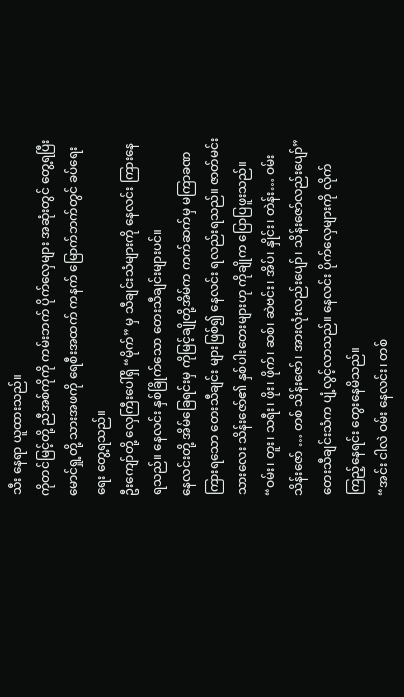သီး နေရာ ယူထားသည်။
ကိုတင်မြင့်တို့ ညီအစ်ကိုကို ကမ်းဘက် ပိုက်လှေများ အဆုံးတွင် တွေ့ရပြီး မောင်ရှု့တို့ သားအဖကို ရေစီးအထက် ကနက် မြောက်ဘက်တွင် ခပ်ရေးရေး တွေ့ရသည်။
ဦးကျော်တို့ လှေကြီးပေါ်ရှိ “မိုက်” မှ သီချင်းသံများကို နေလင်း ကြားနေရသည်။ နေလင်း နှစ်ခြိုက်သော တေးသီချင်းများပင်။
နေလင်းတို့ အိမ်ခြေရင်းမှ ကိုမြင့်ချိုတို့အိမ်က ကက်ဆက်မှ မကြာခဏ ကြားရသော တေးသီချင်း များဖြစ်၍ နေလင်း ရလည်းရသည်။ ဇာတ်မင်းသားလေး သိန်းဇော်၏ နှစ်ပါးတေးများဟု ကိုချိုက ပြောပြဖူးသည်။
“ဝမ်း၊ တူး၊ သရီး၊ ဖိုး၊ ဖိုက်၊ ဆစ်၊ ဆဲဗင်း၊ အိပ်၊ နှိုင်း၊ တဲန်း… ဝမ်း သိန်းဇော် … တစ် သိန်းဇော်၊ အားလုံးလည်းပျော်၊ သိန်းဇော်လည်းပျော်”
တေးသီချင်းသံက ပျံ့လွင့်လာသည်။ နေလင်း ပိုက်လှေများကို လိုက်ကြည့်နေရင်း တွေးနေမိသည်။
“အင်း ငါလဲ ဝမ်း နေလင်း၊ တစ်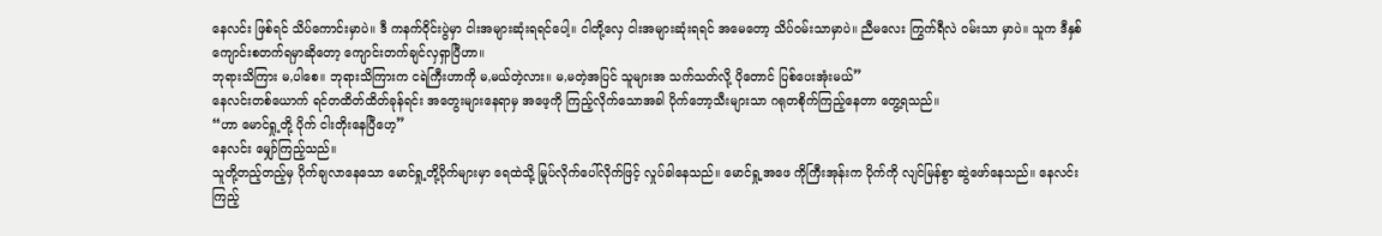နေလင်း ဖြစ်ရင် သိပ်ကောင်းမှာပဲ။ ဒီ ကနက်ဝိုင်းပွဲမှာ ငါးအများဆုံးရရင်ပေါ့။ ငါတို့လှေ ငါးအများဆုံးရရင် အမေတော့ သိပ်ဝမ်းသာမှာပဲ။ ညီမလေး ကြွက်ရီလဲ ဝမ်းသာ မှာပဲ။ သူက ဒီနှစ် ကျောင်းစတက်ရမှာဆိုတော့ ကျောင်းတက်ချင်လှရှာပြီဟာ။
ဘုရားသိကြား မ,ပါစေ။ ဘုရားသိကြားက ငရဲကြီးဟာကို မ,မယ်တဲ့လား။ မ,မတဲ့အပြင် သူများအ သက်သတ်လို့ ပိုတောင် ပြစ်ပေးအုံးမယ်”
နေလင်းတစ်ယောက် ရင်တထိတ်ထိတ်ခုန်ရင်း အတွေးများနေရာမှ အဖေ့ကို ကြည့်လိုက်သောအခါ ပိုက်ဘော့သီးများသာ ဂရုတစိုက်ကြည့်နေတာ တွေ့ရသည်။
“ဟာ မောင်ရှု့တို့ ပိုက် ငါးတိုးနေပြီဟေ့”
နေလင်း မျှော်ကြည့်သည်။
သူတို့တည့်တည့်မှ ပိုက်ချလာနေသော မောင်ရှု့တို့ပိုက်များမှာ ရေထဲသို့ မြုပ်လိုက်ပေါ်လိုက်ဖြင့် လှုပ်ခါနေသည်။ မောင်ရှု့အဖေ ကိုကြီးအုန်းက ပိုက်ကို လျင်မြန်စွာ ဆွဲဖော်နေသည်။ နေလင်း ကြည့်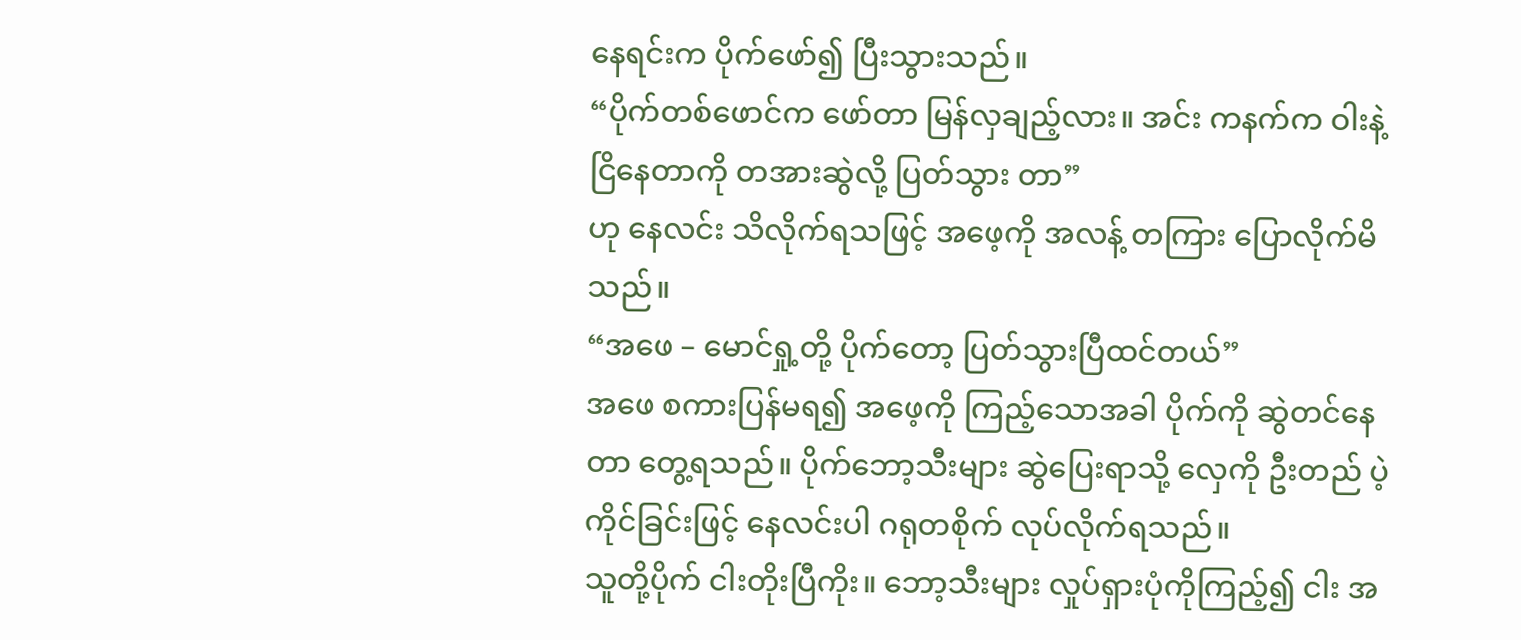နေရင်းက ပိုက်ဖော်၍ ပြီးသွားသည်။
“ပိုက်တစ်ဖောင်က ဖော်တာ မြန်လှချည့်လား။ အင်း ကနက်က ဝါးနဲ့ငြိနေတာကို တအားဆွဲလို့ ပြတ်သွား တာ”
ဟု နေလင်း သိလိုက်ရသဖြင့် အဖေ့ကို အလန့် တကြား ပြောလိုက်မိသည်။
“အဖေ – မောင်ရှု့တို့ ပိုက်တော့ ပြတ်သွားပြီထင်တယ်”
အဖေ စကားပြန်မရ၍ အဖေ့ကို ကြည့်သောအခါ ပိုက်ကို ဆွဲတင်နေတာ တွေ့ရသည်။ ပိုက်ဘော့သီးများ ဆွဲပြေးရာသို့ လှေကို ဦးတည် ပဲ့ကိုင်ခြင်းဖြင့် နေလင်းပါ ဂရုတစိုက် လုပ်လိုက်ရသည်။
သူတို့ပိုက် ငါးတိုးပြီကိုး။ ဘော့သီးများ လှုပ်ရှားပုံကိုကြည့်၍ ငါး အ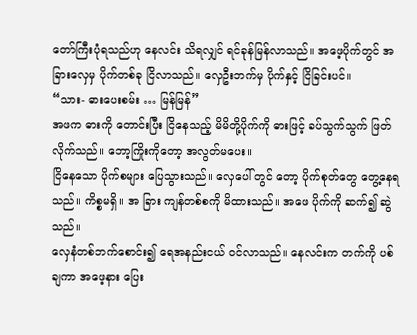တော်ကြီးပုံရသည်ဟု နေလင်း သိရလျှင် ရင်ခုန်မြန်လာသည်။ အဖေ့ပိုက်တွင် အခြားလှေမှ ပိုက်တစ်ခု ငြိလာသည်။ လှေဦးဘက်မှ ပိုက်နှင့် ငြိခြင်းပင်။
“သား- ဓားပေးစမ်း … မြန်မြန်”
အဖက ဓားကို တောင်းပြီး ငြိနေသည့် မိမိတို့ပိုက်ကို ဓားဖြင့် ခပ်သွက်သွက် ဖြတ်လိုက်သည်။ ဘော့ကြိုးကိုတော့ အလွတ်မပေး။
ငြိနေသော ပိုက်စများ ပြေသွားသည်။ လှေပေါ် တွင် တော့ ပိုက်စုတ်တွေ တွေ့နေရသည်။ ကိစ္စမရှိ။ အ ခြား ကျန်တစ်စကို မိထားသည်။ အဖေ ပိုက်ကို ဆက်၍ ဆွဲသည်။
လှေနံတစ်ဘက်စောင်း၍ ရေအနည်းငယ် ဝင်လာသည်။ နေလင်းက တက်ကို ပစ်ချကာ အဖေ့နား ပြေး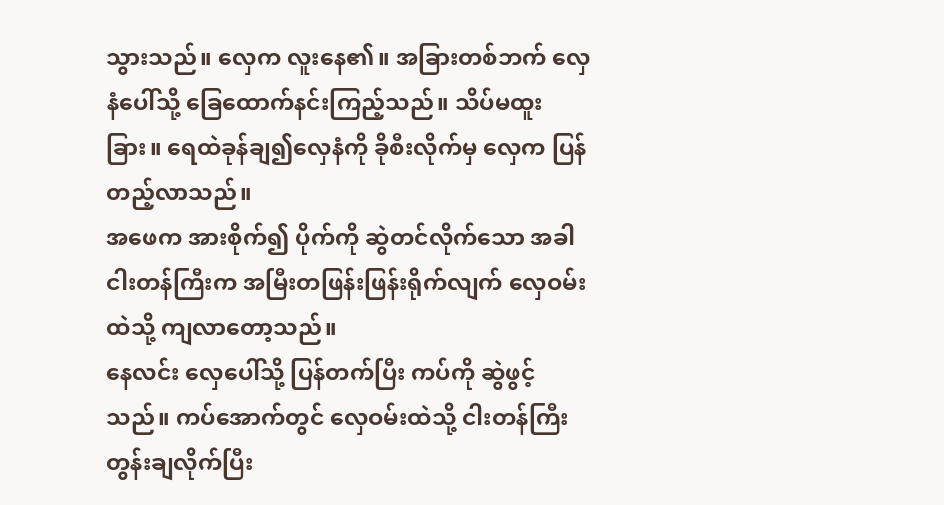သွားသည်။ လှေက လူးနေ၏။ အခြားတစ်ဘက် လှေနံပေါ်သို့ ခြေထောက်နင်းကြည့်သည်။ သိပ်မထူးခြား။ ရေထဲခုန်ချ၍လှေနံကို ခိုစီးလိုက်မှ လှေက ပြန် တည့်လာသည်။
အဖေက အားစိုက်၍ ပိုက်ကို ဆွဲတင်လိုက်သော အခါ ငါးတန်ကြီးက အမြီးတဖြန်းဖြန်းရိုက်လျက် လှေဝမ်းထဲသို့ ကျလာတော့သည်။
နေလင်း လှေပေါ်သို့ ပြန်တက်ပြီး ကပ်ကို ဆွဲဖွင့်သည်။ ကပ်အောက်တွင် လှေဝမ်းထဲသို့ ငါးတန်ကြီး တွန်းချလိုက်ပြီး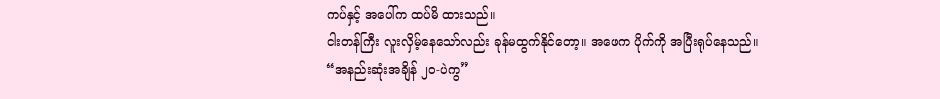ကပ်နှင့် အပေါ်က ထပ်မိ ထားသည်။
ငါးတန်ကြီး လူးလှိမ့်နေသော်လည်း ခုန်မထွက်နိုင်တော့။ အဖေက ပိုက်ကို အပြီးရုပ်နေသည်။
“အနည်းဆုံးအချိန် ၂၀-ပဲကွ”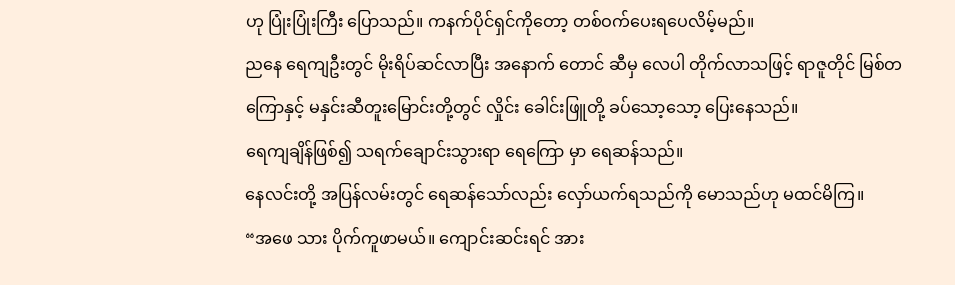ဟု ပြုံးပြုံးကြီး ပြောသည်။ ကနက်ပိုင်ရှင်ကိုတော့ တစ်ဝက်ပေးရပေလိမ့်မည်။
ညနေ ရေကျဦးတွင် မိုးရိပ်ဆင်လာပြီး အနောက် တောင် ဆီမှ လေပါ တိုက်လာသဖြင့် ရာဇူတိုင် မြစ်တကြောနှင့် မနှင်းဆီတူးမြောင်းတို့တွင် လှိုင်း ခေါင်းဖြူတို့ ခပ်သော့သော့ ပြေးနေသည်။
ရေကျချိန်ဖြစ်၍ သရက်ချောင်းသွားရာ ရေကြော မှာ ရေဆန်သည်။
နေလင်းတို့ အပြန်လမ်းတွင် ရေဆန်သော်လည်း လှော်ယက်ရသည်ကို မောသည်ဟု မထင်မိကြ။
“အဖေ သား ပိုက်ကူဖာမယ်။ ကျောင်းဆင်းရင် အား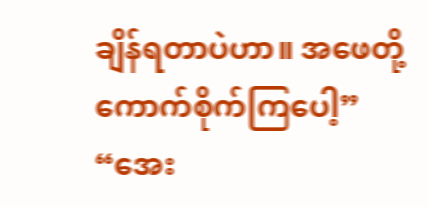ချိန်ရတာပဲဟာ။ အဖေတို့ ကောက်စိုက်ကြပေါ့”
“အေး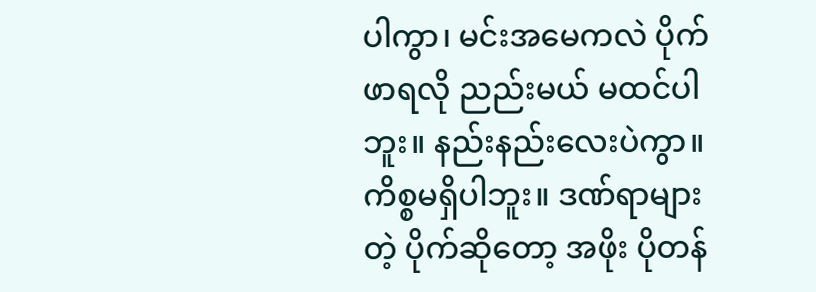ပါကွာ၊ မင်းအမေကလဲ ပိုက်ဖာရလို ညည်းမယ် မထင်ပါဘူး။ နည်းနည်းလေးပဲကွာ။ ကိစ္စမရှိပါဘူး။ ဒဏ်ရာများတဲ့ ပိုက်ဆိုတော့ အဖိုး ပိုတန်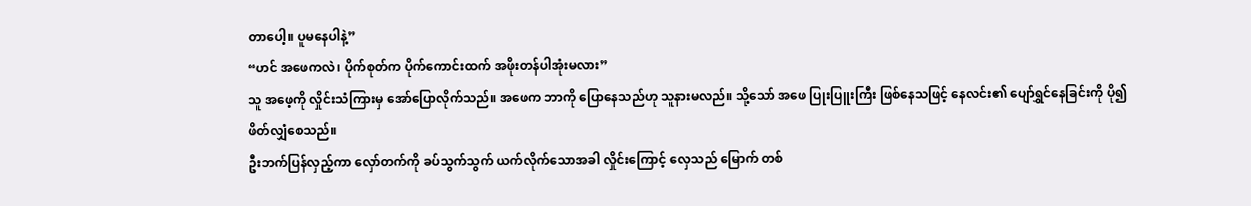တာပေါ့။ ပူမနေပါနဲ့”
“ဟင် အဖေကလဲ၊ ပိုက်စုတ်က ပိုက်ကောင်းထက် အဖိုးတန်ပါအုံးမလား”
သူ အဖေ့ကို လှိုင်းသံကြားမှ အော်ပြောလိုက်သည်။ အဖေက ဘာကို ပြောနေသည်ဟု သူနားမလည်။ သို့သော် အဖေ ပြုးပြူးကြီး ဖြစ်နေသဖြင့် နေလင်း၏ ပျော်ရွှင်နေခြင်းကို ပို၍ ဖိတ်လျှံစေသည်။
ဦးဘက်ပြန်လှည့်ကာ လှော်တက်ကို ခပ်သွက်သွက် ယက်လိုက်သောအခါ လှိုင်းကြောင့် လှေသည် မြောက် တစ်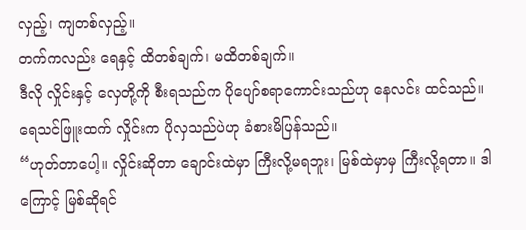လှည့်၊ ကျတစ်လှည့်။
တက်ကလည်း ရေနှင့် ထိတစ်ချက်၊ မထိတစ်ချက်။
ဒီလို လှိုင်းနှင့် လှေတို့ကို စီးရသည်က ပိုပျော်စရာကောင်းသည်ဟု နေလင်း ထင်သည်။
ရေသင်ဖြူးထက် လှိုင်းက ပိုလှသည်ပဲဟု ခံစားမိပြန်သည်။
“ဟုတ်တာပေါ့။ လှိုင်းဆိုတာ ချောင်းထဲမှာ ကြီးလို့မရဘူး၊ မြစ်ထဲမှာမှ ကြီးလို့ရတာ။ ဒါကြောင့် မြစ်ဆိုရင်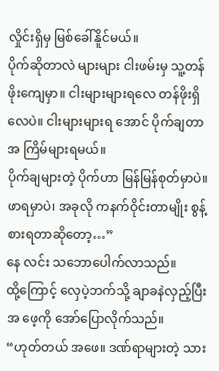လှိုင်းရှိမှ မြစ်ခေါ်နိူင်မယ်။
ပိုက်ဆိုတာလဲ များများ ငါးဖမ်းမှ သူ့တန်ဖိုးကျေမှာ။ ငါးများများရလေ တန်ဖိုးရှိလေပဲ။ ငါးများများရ အောင် ပိုက်ချတာ အ ကြိမ်များရမယ်။
ပိုက်ချများတဲ့ ပိုက်ဟာ မြန်မြန်စုတ်မှာပဲ။ ဖာရမှာပဲ၊ အခုလို ကနက်ဝိုင်းတာမျိုး စွန့်စားရတာဆိုတော့…”
နေ လင်း သဘောပေါက်လာသည်။
ထို့ကြောင့် လှေပဲ့ဘက်သို့ ချာခနဲလှည့်ပြီး အ ဖေ့ကို အော်ပြောလိုက်သည်။
“ဟုတ်တယ် အဖေ။ ဒဏ်ရာများတဲ့ သား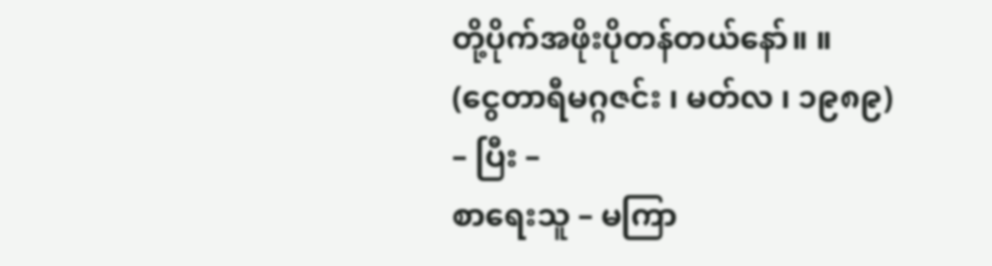တို့ပိုက်အဖိုးပိုတန်တယ်နော်။ ။
(ငွေတာရီမဂ္ဂဇင်း ၊ မတ်လ ၊ ၁၉၈၉)
– ပြီး –
စာရေးသူ – မကြာ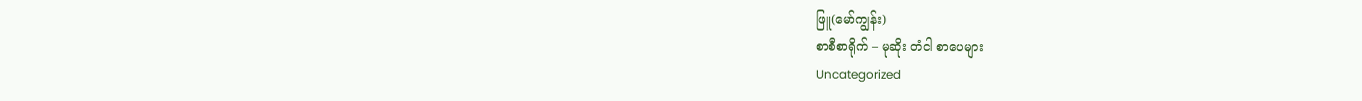ဖြူ(မော်ကျွန်း)
စာစီစာရိုက် – မုဆိုး တံငါ စာပေများ
Uncategorized